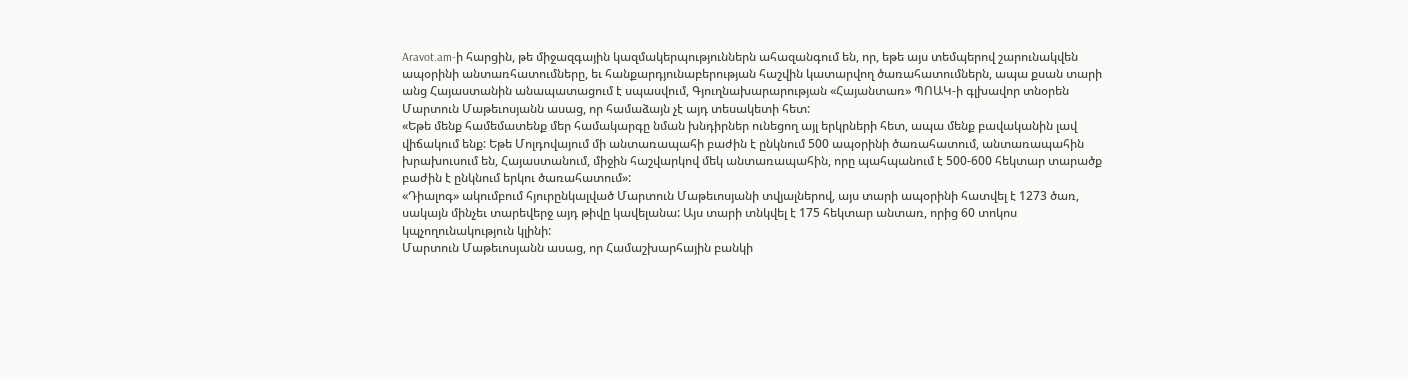Aravot.am-ի հարցին, թե միջազգային կազմակերպություններն ահազանգում են, որ, եթե այս տեմպերով շարունակվեն ապօրինի անտառհատումները, եւ հանքարդյունաբերության հաշվին կատարվող ծառահատումներն, ապա քսան տարի անց Հայաստանին անապատացում է սպասվում, Գյուղնախարարության «Հայանտառ» ՊՈԱԿ-ի գլխավոր տնօրեն Մարտուն Մաթեւոսյանն ասաց, որ համաձայն չէ այդ տեսակետի հետ:
«Եթե մենք համեմատենք մեր համակարգը նման խնդիրներ ունեցող այլ երկրների հետ, ապա մենք բավականին լավ վիճակում ենք: Եթե Մոլդովայում մի անտառապահի բաժին է ընկնում 500 ապօրինի ծառահատում, անտառապահին խրախուսում են, Հայաստանում, միջին հաշվարկով մեկ անտառապահին, որը պահպանում է 500-600 հեկտար տարածք բաժին է ընկնում երկու ծառահատում»:
«Դիալոգ» ակումբում հյուրընկալված Մարտուն Մաթեւոսյանի տվյալներով, այս տարի ապօրինի հատվել է 1273 ծառ, սակայն մինչեւ տարեվերջ այդ թիվը կավելանա: Այս տարի տնկվել է 175 հեկտար անտառ, որից 60 տոկոս կպչողունակություն կլինի:
Մարտուն Մաթեւոսյանն ասաց, որ Համաշխարհային բանկի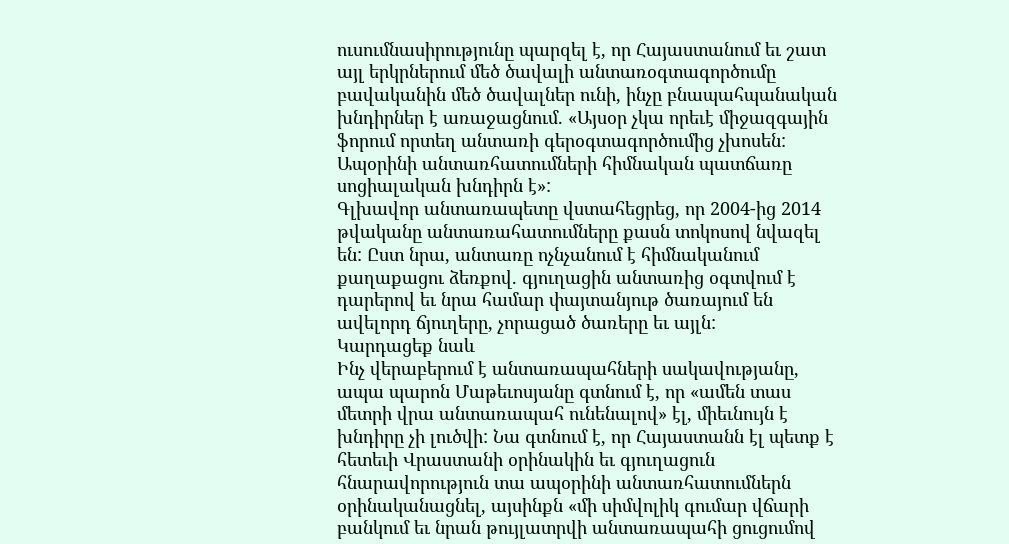ուսումնասիրությունը պարզել է, որ Հայաստանում եւ շատ այլ երկրներում մեծ ծավալի անտառօգտագործումը բավականին մեծ ծավալներ ունի, ինչը բնապահպանական խնդիրներ է առաջացնում. «Այսօր չկա որեւէ միջազգային ֆորում որտեղ անտառի գերօգտագործումից չխոսեն: Ապօրինի անտառհատումների հիմնական պատճառը սոցիալական խնդիրն է»:
Գլխավոր անտառապետը վստահեցրեց, որ 2004-ից 2014 թվականը անտառահատումները քասն տոկոսով նվազել են: Ըստ նրա, անտառը ոչնչանում է հիմնականում քաղաքացու ձեռքով. գյուղացին անտառից օգտվում է դարերով եւ նրա համար փայտանյութ ծառայում են ավելորդ ճյուղերը, չորացած ծառերը եւ այլն:
Կարդացեք նաև
Ինչ վերաբերում է անտառապահների սակավությանը, ապա պարոն Մաթեւոսյանը գտնում է, որ «ամեն տաս մետրի վրա անտառապահ ունենալով» էլ, միեւնույն է խնդիրը չի լուծվի: Նա գտնում է, որ Հայաստանն էլ պետք է հետեւի Վրաստանի օրինակին եւ գյուղացուն հնարավորություն տա ապօրինի անտառհատումներն օրինականացնել, այսինքն «մի սիմվոլիկ գումար վճարի բանկում եւ նրան թույլատրվի անտառապահի ցուցումով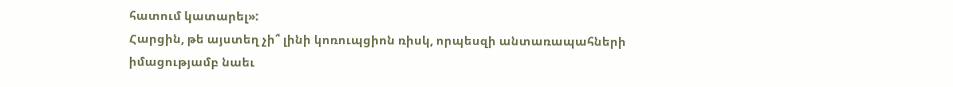հատում կատարել»:
Հարցին, թե այստեղ չի՞ լինի կոռուպցիոն ռիսկ, որպեսզի անտառապահների իմացությամբ նաեւ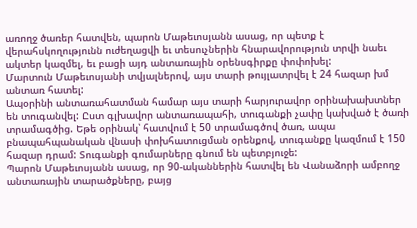առողջ ծառեր հատվեն, պարոն Մաթեւոսյանն ասաց, որ պետք է վերահսկողությունն ուժեղացվի եւ տեսուչներին հնարավորություն տրվի նաեւ ակտեր կազմել, եւ բացի այդ անտառային օրենսգիրքը փոփոխել:
Մարտուն Մաթեւոսյանի տվյալներով, այս տարի թույլատրվել է 24 հազար խմ անտառ հատել:
Ապօրինի անտառահատման համար այս տարի հարյուրավոր օրինախախտներ են տուգանվել: Ըստ գլխավոր անտառապահի, տուգանքի չափը կախված է ծառի տրամագծից. Եթե օրինակ՝ հատվում է 50 տրամագծով ծառ, ապա բնապահպանական վնասի փոխհատուցման օրենքով, տուգանքը կազմում է 150 հազար դրամ: Տուգանքի գումարները գնում են պետբյուջե:
Պարոն Մաթեւոսյանն ասաց, որ 90-ականներին հատվել են Վանաձորի ամբողջ անտառային տարածքները, բայց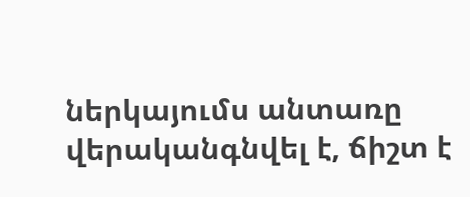ներկայումս անտառը վերականգնվել է, ճիշտ է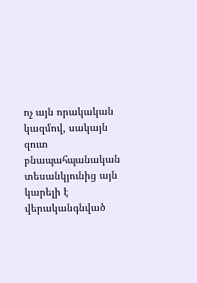ոչ այն որակական կազմով, սակայն զուտ բնապահպանական տեսանկյունից այն կարելի է վերականգնված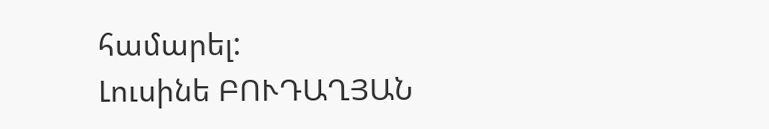համարել:
Լուսինե ԲՈՒԴԱՂՅԱՆ